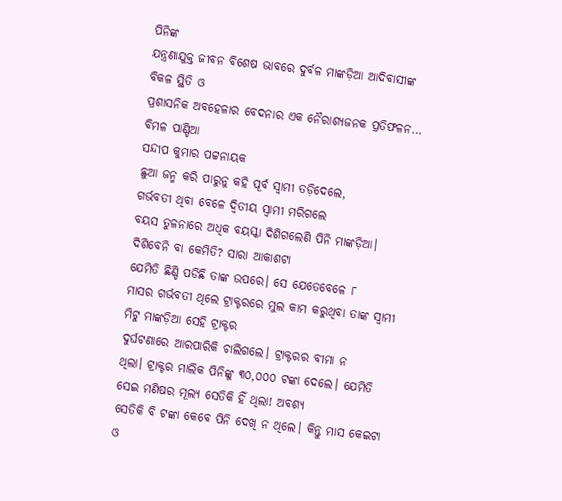ପିନିଙ୍କ
ଯନ୍ତ୍ରଣାଯୁକ୍ତ ଜୀବନ ବିଶେଷ ଭାବରେ ଦୁର୍ବଳ ମାଙ୍କଡ଼ିଆ ଆଦିବାସୀଙ୍କ ବିକଳ ସ୍ଥିତି ଓ
ପ୍ରଶାସନିକ ଅବହେଳାର ବେଦନାର ଏକ ନୈରାଶ୍ୟଜନକ ପ୍ରତିଫଳନ…
ବିମଳ ପାଣ୍ଡିଆ
ସନ୍ଦୀପ କୁମାର ପଟ୍ଟନାୟକ
ଛୁଆ ଜନ୍ମ କରି ପାରୁନୁ କହି ପୂର୍ବ ସ୍ୱାମୀ ତଡ଼ିଦେଲେ,
ଗର୍ଭବତୀ ଥିବା ବେଳେ ଦ୍ଵିତୀୟ ସ୍ୱାମୀ ମରିଗଲେ
ବୟସ ତୁଳନାରେ ଅଧିକ ବୟସ୍କା ଦିଶିଗଲେଣି ପିନି ମାଙ୍କଡ଼ିଆ। ଦିଶିବେନି ବା କେମିତି? ସାରା ଆକାଶଟା
ଯେମିତି ଛିଣ୍ଡି ପଡିଛି ତାଙ୍କ ଉପରେ। ସେ ଯେତେବେଳେ ୮
ମାସର ଗର୍ଭବତୀ ଥିଲେ ଟ୍ରାକ୍ଟରରେ ମୁଲ କାମ କରୁଥିବା ତାଙ୍କ ସ୍ୱାମୀ ମିଟୁ ମାଙ୍କଡ଼ିଆ ସେହି ଟ୍ରାକ୍ଟର
ଦୁର୍ଘଟଣାରେ ଆରପାରିକି ଚାଲିଗଲେ। ଟ୍ରାକ୍ଟରର ବୀମା ନ
ଥିଲା। ଟ୍ରାକ୍ଟର ମାଲିକ ପିନିଙ୍କୁ ୩୦,୦୦୦ ଟଙ୍କା ଦେଲେ। ଯେମିତି ସେଇ ମଣିଷର ମୂଲ୍ୟ ସେତିକି ହିଁ ଥିଲା! ଅବଶ୍ୟ
ସେତିକି ବି ଟଙ୍କା କେବେ ପିନି ଦେଖି ନ ଥିଲେ। କିନ୍ତୁ ମାସ କେଇଟା
ଓ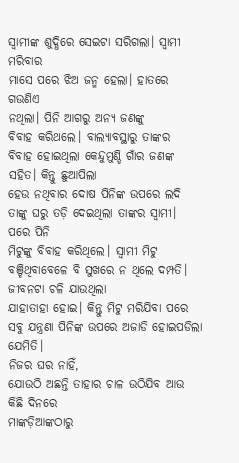ସ୍ୱାମୀଙ୍କ ଶୁଦ୍ଧିରେ ସେଇଟା ସରିଗଲା। ସ୍ୱାମୀ ମରିବାର
ମାସେ ପରେ ଝିଅ ଜନ୍ମ ହେଲା। ହାତରେ ଗଉଣିଏ
ନଥିଲା। ପିନି ଆଗରୁ ଅନ୍ୟ ଜଣଙ୍କୁ
ବିବାହ କରିଥଲେ। ବାଲ୍ୟାବସ୍ଥାରୁ ତାଙ୍କର
ବିବାହ ହୋଇଥିଲା କେନ୍ଦୁମୁଣ୍ଡି ଗାଁର ଜଣଙ୍କ ସହିତ। କିନ୍ତୁ ଛୁଆପିଲା
ହେଉ ନଥିବାର ଦୋଷ ପିନିଙ୍କ ଉପରେ ଲଦି ତାଙ୍କୁ ଘରୁ ତଡ଼ି ଦେଇଥିଲା ତାଙ୍କର ସ୍ୱାମୀ। ପରେ ପିନି
ମିଟୁଙ୍କୁ ବିବାହ କରିଥିଲେ। ସ୍ୱାମୀ ମିଟୁ
ବଞ୍ଚିଥିବାବେଳେ ବି ସୁଖରେ ନ ଥିଲେ ଦମ୍ପତି। ଜୀବନଟା ଚଳି ଯାଉଥିଲା
ଯାହାତାହା ହୋଇ। କିନ୍ତୁ ମିଟୁ ମରିଯିବା ପରେ
ସବୁ ଯନ୍ତ୍ରଣା ପିନିଙ୍କ ଉପରେ ଅଜାଡି ହୋଇପଡିଲା ଯେମିତି।
ନିଜର ଘର ନାହିଁ,
ଯୋଉଠି ଅଛନ୍ତି ତାହାର ଚାଳ ଉଠିଯିବ ଆଉ କିଛି ଦିନରେ
ମାଙ୍କଡ଼ିଆଙ୍କଠାରୁ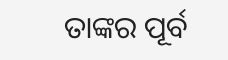ତାଙ୍କର ପୂର୍ବ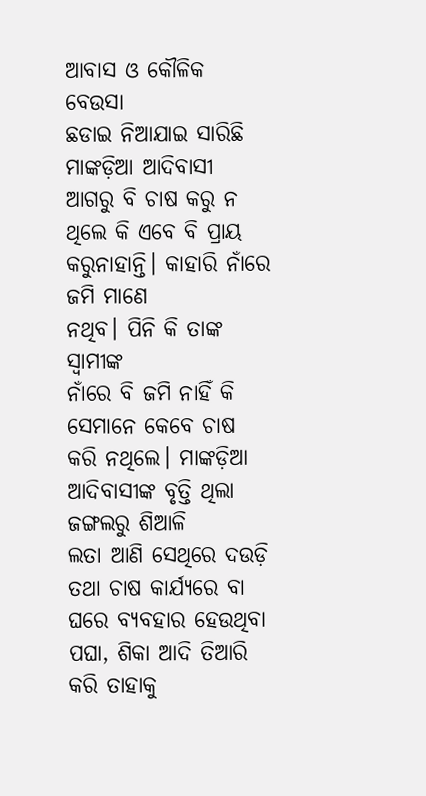ଆବାସ ଓ କୌଳିକ ବେଉସା
ଛଡାଇ ନିଆଯାଇ ସାରିଛି
ମାଙ୍କଡ଼ିଆ ଆଦିବାସୀ ଆଗରୁ ବି ଚାଷ କରୁ ନ ଥିଲେ କି ଏବେ ବି ପ୍ରାୟ
କରୁନାହାନ୍ତି। କାହାରି ନାଁରେ ଜମି ମାଣେ
ନଥିବ। ପିନି କି ତାଙ୍କ ସ୍ୱାମୀଙ୍କ
ନାଁରେ ବି ଜମି ନାହିଁ କି ସେମାନେ କେବେ ଚାଷ କରି ନଥିଲେ। ମାଙ୍କଡ଼ିଆ ଆଦିବାସୀଙ୍କ ବୃତ୍ତି ଥିଲା ଜଙ୍ଗଲରୁ ଶିଆଳି
ଲତା ଆଣି ସେଥିରେ ଦଉଡ଼ି ତଥା ଚାଷ କାର୍ଯ୍ୟରେ ବା ଘରେ ବ୍ୟବହାର ହେଉଥିବା ପଘା, ଶିକା ଆଦି ତିଆରି
କରି ତାହାକୁ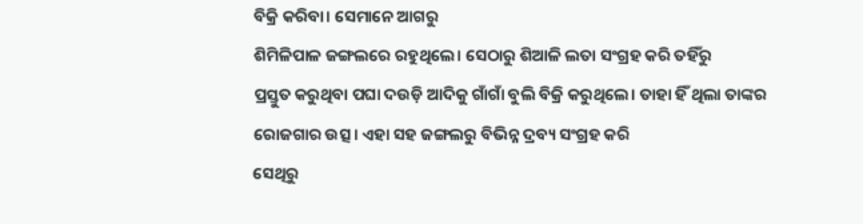ବିକ୍ରି କରିବା। ସେମାନେ ଆଗରୁ
ଶିମିଳିପାଳ ଜଙ୍ଗଲରେ ରହୁଥିଲେ। ସେଠାରୁ ଶିଆଳି ଲତା ସଂଗ୍ରହ କରି ତହିଁରୁ
ପ୍ରସ୍ତୁତ କରୁଥିବା ପଘା ଦଉଡ଼ି ଆଦିକୁ ଗାଁଗାଁ ବୁଲି ବିକ୍ରି କରୁଥିଲେ। ତାହା ହିଁ ଥିଲା ତାଙ୍କର ରୋଜଗାର ଉତ୍ସ। ଏହା ସହ ଜଙ୍ଗଲରୁ ବିଭିନ୍ନ ଦ୍ରବ୍ୟ ସଂଗ୍ରହ କରି
ସେଥିରୁ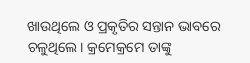ଖାଉଥିଲେ ଓ ପ୍ରକୃତିର ସନ୍ତାନ ଭାବରେ ଚଳୁଥିଲେ। କ୍ରମେକ୍ରମେ ତାଙ୍କୁ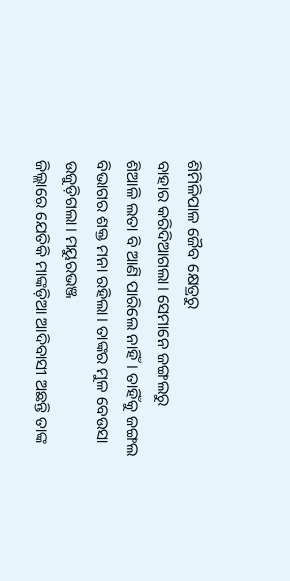ଶିମିଳିପାଳ ଜୈବ କ୍ଷେତ୍ରରୁ
ବାହାର କରିଦିଆଗଲା। ସେମାନେ ଜଙ୍ଗଲରୁ
ଶିଆଳି ଲତା ବି ଆଣି ପାରିଲେ ନାହିଁ। ତାହିଁକୁ ଜଙ୍ଗଲ
ବିଭାଗର ଶକ୍ତ ମନା ରହିଲା। ତାଙ୍କର ମୁଳ ବେଉସା
ଉଜୁଡ଼ିଗଲା। ମୟୁରଭଞ୍ଜ
ଜିଲ୍ଲାରେ ଯେତିକି ମାଙ୍କଡ଼ିଆ ଆଦିବାସୀ ଅଛନ୍ତି ତାଙ୍କ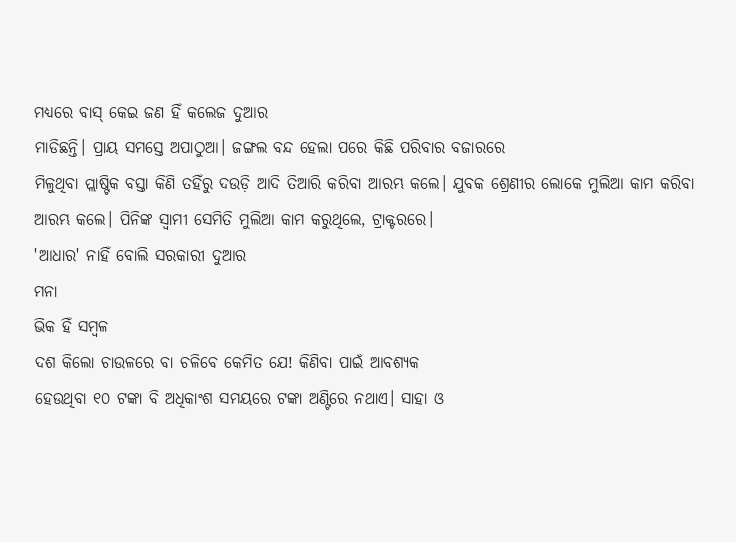ମଧ୍ୟରେ ବାସ୍ କେଇ ଜଣ ହିଁ କଲେଜ ଦୁଆର
ମାଡିଛନ୍ତି। ପ୍ରାୟ ସମସ୍ତେ ଅପାଠୁଆ। ଜଙ୍ଗଲ ବନ୍ଦ ହେଲା ପରେ କିଛି ପରିବାର ବଜାରରେ
ମିଳୁଥିବା ପ୍ଲାଷ୍ଟିକ ବସ୍ତା କିଣି ତହିଁରୁ ଦଉଡ଼ି ଆଦି ତିଆରି କରିବା ଆରମ୍ଭ କଲେ। ଯୁବକ ଶ୍ରେଣୀର ଲୋକେ ମୁଲିଆ କାମ କରିବା ଆରମ୍ଭ କଲେ। ପିନିଙ୍କ ସ୍ୱାମୀ ସେମିତି ମୁଲିଆ କାମ କରୁଥିଲେ, ଟ୍ରାକ୍ଟରରେ।
'ଆଧାର' ନାହିଁ ବୋଲି ସରକାରୀ ଦୁଆର
ମନା
ଭିକ ହିଁ ସମ୍ବଳ
ଦଶ କିଲୋ ଚାଉଳରେ ବା ଚଳିବେ କେମିତ ଯେ! କିଣିବା ପାଇଁ ଆବଶ୍ୟକ
ହେଉଥିବା ୧୦ ଟଙ୍କା ବି ଅଧିକାଂଶ ସମୟରେ ଟଙ୍କା ଅଣ୍ଟିରେ ନଥାଏ। ସାହା ଓ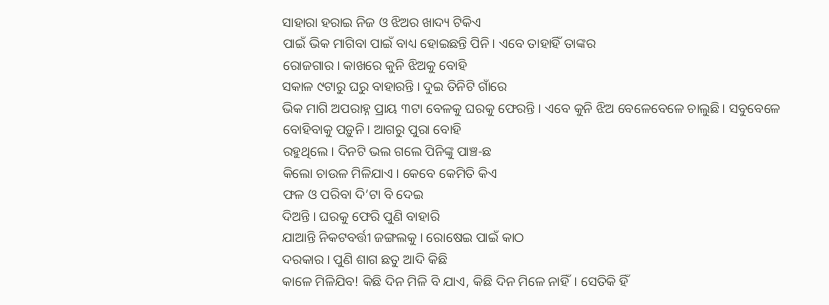ସାହାରା ହରାଇ ନିଜ ଓ ଝିଅର ଖାଦ୍ୟ ଟିକିଏ
ପାଇଁ ଭିକ ମାଗିବା ପାଇଁ ବାଧ୍ୟ ହୋଇଛନ୍ତି ପିନି। ଏବେ ତାହାହିଁ ତାଙ୍କର
ରୋଜଗାର। କାଖରେ କୁନି ଝିଅକୁ ବୋହି
ସକାଳ ୯ଟାରୁ ଘରୁ ବାହାରନ୍ତି। ଦୁଇ ତିନିଟି ଗାଁରେ
ଭିକ ମାଗି ଅପରାହ୍ନ ପ୍ରାୟ ୩ଟା ବେଳକୁ ଘରକୁ ଫେରନ୍ତି। ଏବେ କୁନି ଝିଅ ବେଳେବେଳେ ଚାଲୁଛି। ସବୁବେଳେ ବୋହିବାକୁ ପଡ଼ୁନି। ଆଗରୁ ପୁରା ବୋହି
ରହୁଥିଲେ। ଦିନଟି ଭଲ ଗଲେ ପିନିଙ୍କୁ ପାଞ୍ଚ-ଛ
କିଲୋ ଚାଉଳ ମିଳିଯାଏ। କେବେ କେମିତି କିଏ
ଫଳ ଓ ପରିବା ଦି’ଟା ବି ଦେଇ
ଦିଅନ୍ତି। ଘରକୁ ଫେରି ପୁଣି ବାହାରି
ଯାଆନ୍ତି ନିକଟବର୍ତ୍ତୀ ଜଙ୍ଗଲକୁ। ରୋଷେଇ ପାଇଁ କାଠ
ଦରକାର। ପୁଣି ଶାଗ ଛତୁ ଆଦି କିଛି
କାଳେ ମିଳିଯିବ! କିଛି ଦିନ ମିଳି ବି ଯାଏ, କିଛି ଦିନ ମିଳେ ନାହିଁ। ସେତିକି ହିଁ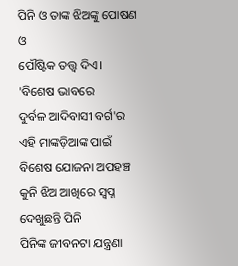ପିନି ଓ ତାଙ୍କ ଝିଅଙ୍କୁ ପୋଷଣ ଓ
ପୌଷ୍ଟିକ ତତ୍ତ୍ୱ ଦିଏ।
'ବିଶେଷ ଭାବରେ
ଦୁର୍ବଳ ଆଦିବାସୀ ବର୍ଗ'ର ଏହି ମାଙ୍କଡ଼ିଆଙ୍କ ପାଇଁ ବିଶେଷ ଯୋଜନା ଅପହଞ୍ଚ
କୁନି ଝିଅ ଆଖିରେ ସ୍ବପ୍ନ ଦେଖୁଛନ୍ତି ପିନି
ପିନିଙ୍କ ଜୀବନଟା ଯନ୍ତ୍ରଣା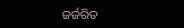ଜର୍ଜରିତ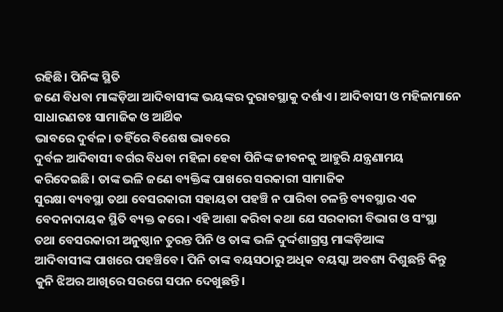ରହିଛି। ପିନିଙ୍କ ସ୍ଥିତି
ଜଣେ ବିଧବା ମାଙ୍କଡ଼ିଆ ଆଦିବାସୀଙ୍କ ଭୟଙ୍କର ଦୁରାବସ୍ଥାକୁ ଦର୍ଶାଏ। ଆଦିବାସୀ ଓ ମହିଳାମାନେ ସାଧାରଣତଃ ସାମାଜିକ ଓ ଆର୍ଥିକ
ଭାବରେ ଦୁର୍ବଳ। ତହିଁରେ ବିଶେଷ ଭାବରେ
ଦୁର୍ବଳ ଆଦିବାସୀ ବର୍ଗର ବିଧବା ମହିଳା ହେବା ପିନିଙ୍କ ଜୀବନକୁ ଆହୁରି ଯନ୍ତ୍ରଣାମୟ କରିଦେଇଛି। ତାଙ୍କ ଭଳି ଜଣେ ବ୍ୟକ୍ତିଙ୍କ ପାଖରେ ସରକାରୀ ସାମାଜିକ
ସୁରକ୍ଷା ବ୍ୟବସ୍ଥା ତଥା ବେସରକାରୀ ସହାୟତା ପହଞ୍ଚି ନ ପାରିବା ଚଳନ୍ତି ବ୍ୟବସ୍ଥାର ଏକ
ବେଦନାଦାୟକ ସ୍ଥିତି ବ୍ୟକ୍ତ କରେ। ଏହି ଆଶା କରିବା କଥା ଯେ ସରକାରୀ ବିଭାଗ ଓ ସଂସ୍ଥା
ତଥା ବେସରକାରୀ ଅନୁଷ୍ଠାନ ତୁରନ୍ତ ପିନି ଓ ତାଙ୍କ ଭଳି ଦୁର୍ଦ୍ଦଶାଗ୍ରସ୍ତ ମାଙ୍କଡ଼ିଆଙ୍କ
ଆଦିବାସୀଙ୍କ ପାଖରେ ପହଞ୍ଚିବେ। ପିନି ତାଙ୍କ ବୟସଠାରୁ ଅଧିକ ବୟସ୍କା ଅବଶ୍ୟ ଦିଶୁଛନ୍ତି କିନ୍ତୁ
କୁନି ଝିଅର ଆଖିରେ ସରଗେ ସପନ ଦେଖୁଛନ୍ତି।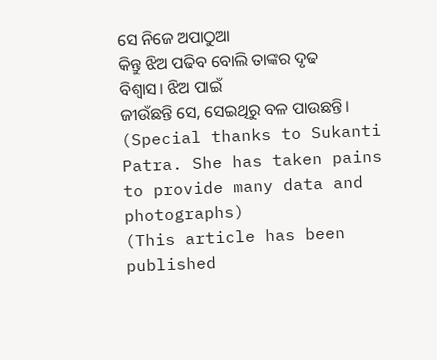ସେ ନିଜେ ଅପାଠୁଆ
କିନ୍ତୁ ଝିଅ ପଢିବ ବୋଲି ତାଙ୍କର ଦୃଢ ବିଶ୍ୱାସ। ଝିଅ ପାଇଁ
ଜୀଉଁଛନ୍ତି ସେ, ସେଇଥିରୁ ବଳ ପାଉଛନ୍ତି।
(Special thanks to Sukanti Patra. She has taken pains to provide many data and photographs)
(This article has been published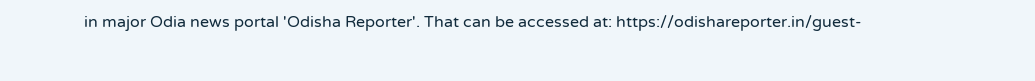in major Odia news portal 'Odisha Reporter'. That can be accessed at: https://odishareporter.in/guest-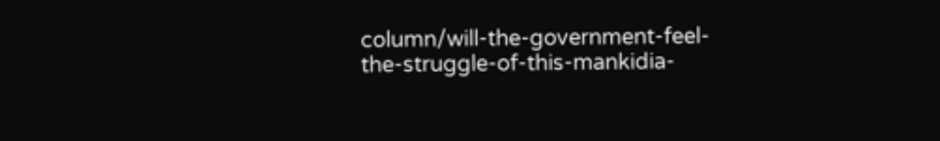column/will-the-government-feel-the-struggle-of-this-mankidia-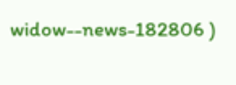widow--news-182806 )